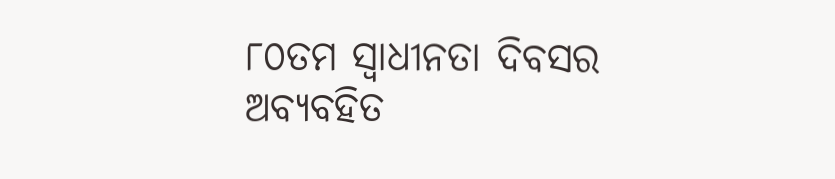୮୦ତମ ସ୍ୱାଧୀନତା ଦିବସର ଅବ୍ୟବହିତ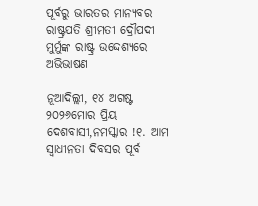ପୂର୍ବରୁ ଭାରତର ମାନ୍ୟବର ରାଷ୍ଟ୍ରପତି ଶ୍ରୀମତୀ ଦ୍ରୌପଦୀ ମୁର୍ମୁଙ୍କ ରାଷ୍ଟ୍ର ଉଦ୍ଦେଶ୍ୟରେ ଅଭିଭାଷଣ

ନୂଆଦିଲ୍ଲୀ, ୧୪ ଅଗଷ୍ଟ ୨୦୨୬ମୋର ପ୍ରିୟ ଦେଶବାସୀ,ନମସ୍କାର !୧. ଆମ ସ୍ୱାଧୀନତା ଦିବସର ପୂର୍ବ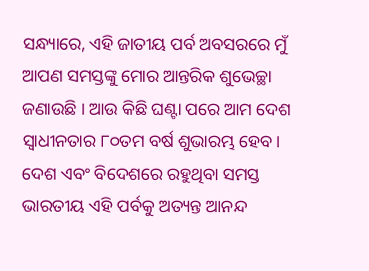ସନ୍ଧ୍ୟାରେ, ଏହି ଜାତୀୟ ପର୍ବ ଅବସରରେ ମୁଁ ଆପଣ ସମସ୍ତଙ୍କୁ ମୋର ଆନ୍ତରିକ ଶୁଭେଚ୍ଛା ଜଣାଉଛି । ଆଉ କିଛି ଘଣ୍ଟା ପରେ ଆମ ଦେଶ ସ୍ୱାଧୀନତାର ୮୦ତମ ବର୍ଷ ଶୁଭାରମ୍ଭ ହେବ। ଦେଶ ଏବଂ ବିଦେଶରେ ରହୁଥିବା ସମସ୍ତ ଭାରତୀୟ ଏହି ପର୍ବକୁ ଅତ୍ୟନ୍ତ ଆନନ୍ଦ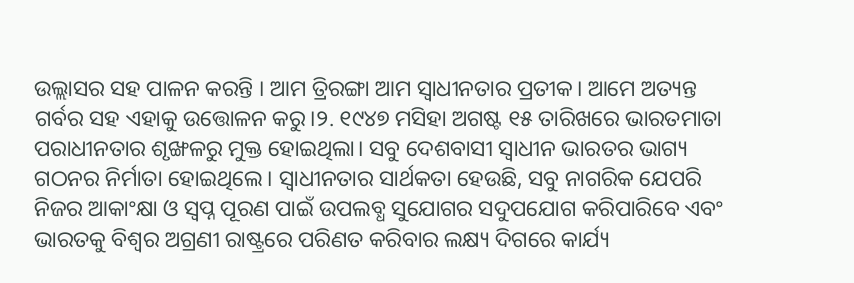ଉଲ୍ଲାସର ସହ ପାଳନ କରନ୍ତି । ଆମ ତ୍ରିରଙ୍ଗା ଆମ ସ୍ୱାଧୀନତାର ପ୍ରତୀକ। ଆମେ ଅତ୍ୟନ୍ତ ଗର୍ବର ସହ ଏହାକୁ ଉତ୍ତୋଳନ କରୁ।୨. ୧୯୪୭ ମସିହା ଅଗଷ୍ଟ ୧୫ ତାରିଖରେ ଭାରତମାତା ପରାଧୀନତାର ଶୃଙ୍ଖଳରୁ ମୁକ୍ତ ହୋଇଥିଲା। ସବୁ ଦେଶବାସୀ ସ୍ୱାଧୀନ ଭାରତର ଭାଗ୍ୟ ଗଠନର ନିର୍ମାତା ହୋଇଥିଲେ। ସ୍ୱାଧୀନତାର ସାର୍ଥକତା ହେଉଛି, ସବୁ ନାଗରିକ ଯେପରି ନିଜର ଆକାଂକ୍ଷା ଓ ସ୍ୱପ୍ନ ପୂରଣ ପାଇଁ ଉପଲବ୍ଧ ସୁଯୋଗର ସଦୁପଯୋଗ କରିପାରିବେ ଏବଂ ଭାରତକୁ ବିଶ୍ୱର ଅଗ୍ରଣୀ ରାଷ୍ଟ୍ରରେ ପରିଣତ କରିବାର ଲକ୍ଷ୍ୟ ଦିଗରେ କାର୍ଯ୍ୟ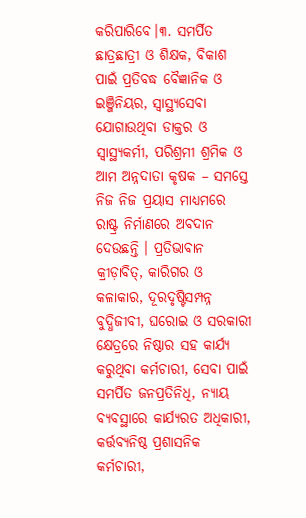କରିପାରିବେ।୩. ସମର୍ପିତ ଛାତ୍ରଛାତ୍ରୀ ଓ ଶିକ୍ଷକ, ବିକାଶ ପାଇଁ ପ୍ରତିବଦ୍ଧ ବୈଜ୍ଞାନିକ ଓ ଇଞ୍ଜିନିୟର, ସ୍ୱାସ୍ଥ୍ୟସେବା ଯୋଗାଉଥିବା ଡାକ୍ତର ଓ ସ୍ୱାସ୍ଥ୍ୟକର୍ମୀ, ପରିଶ୍ରମୀ ଶ୍ରମିକ ଓ ଆମ ଅନ୍ନଦାତା କୃଷକ – ସମସ୍ତେ ନିଜ ନିଜ ପ୍ରୟାସ ମାଧ୍ୟମରେ ରାଷ୍ଟ୍ର ନିର୍ମାଣରେ ଅବଦାନ ଦେଉଛନ୍ତି । ପ୍ରତିଭାବାନ କ୍ରୀଡ଼ାବିତ୍, କାରିଗର ଓ କଳାକାର, ଦୂରଦୃଷ୍ଟିସମ୍ପନ୍ନ ବୁଦ୍ଧିଜୀବୀ, ଘରୋଇ ଓ ସରକାରୀ କ୍ଷେତ୍ରରେ ନିଷ୍ଠାର ସହ କାର୍ଯ୍ୟ କରୁଥିବା କର୍ମଚାରୀ, ସେବା ପାଇଁ ସମର୍ପିତ ଜନପ୍ରତିନିଧି, ନ୍ୟାୟ ବ୍ୟବସ୍ଥାରେ କାର୍ଯ୍ୟରତ ଅଧିକାରୀ, କର୍ତ୍ତବ୍ୟନିଷ୍ଠ ପ୍ରଶାସନିକ କର୍ମଚାରୀ,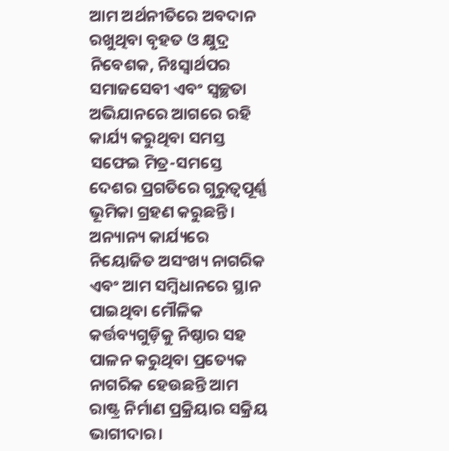ଆମ ଅର୍ଥନୀତିରେ ଅବଦାନ ରଖୁଥିବା ବୃହତ ଓ କ୍ଷୁଦ୍ର ନିବେଶକ, ନିଃସ୍ୱାର୍ଥପର ସମାଜସେବୀ ଏବଂ ସ୍ୱଚ୍ଛତା ଅଭିଯାନରେ ଆଗରେ ରହି କାର୍ଯ୍ୟ କରୁଥିବା ସମସ୍ତ ସଫେଇ ମିତ୍ର-ସମସ୍ତେ ଦେଶର ପ୍ରଗତିରେ ଗୁରୁତ୍ୱପୂର୍ଣ୍ଣ ଭୂମିକା ଗ୍ରହଣ କରୁଛନ୍ତି। ଅନ୍ୟାନ୍ୟ କାର୍ଯ୍ୟରେ ନିୟୋଜିତ ଅସଂଖ୍ୟ ନାଗରିକ ଏବଂ ଆମ ସମ୍ବିଧାନରେ ସ୍ଥାନ ପାଇଥିବା ମୌଳିକ କର୍ତ୍ତବ୍ୟଗୁଡ଼ିକୁ ନିଷ୍ଠାର ସହ ପାଳନ କରୁଥିବା ପ୍ରତ୍ୟେକ ନାଗରିକ ହେଉଛନ୍ତି ଆମ ରାଷ୍ଟ୍ର ନିର୍ମାଣ ପ୍ରକ୍ରିୟାର ସକ୍ରିୟ ଭାଗୀଦାର।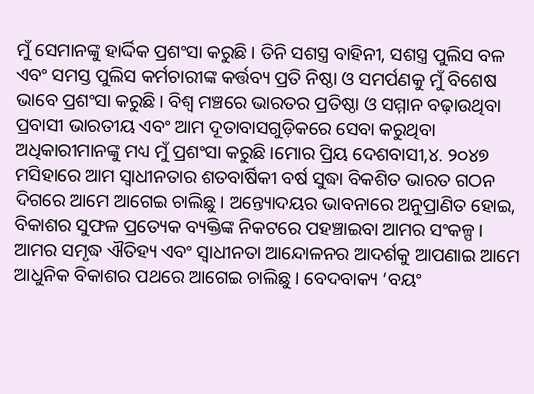ମୁଁ ସେମାନଙ୍କୁ ହାର୍ଦ୍ଦିକ ପ୍ରଶଂସା କରୁଛି। ତିନି ସଶସ୍ତ୍ର ବାହିନୀ, ସଶସ୍ତ୍ର ପୁଲିସ ବଳ ଏବଂ ସମସ୍ତ ପୁଲିସ କର୍ମଚାରୀଙ୍କ କର୍ତ୍ତବ୍ୟ ପ୍ରତି ନିଷ୍ଠା ଓ ସମର୍ପଣକୁ ମୁଁ ବିଶେଷ ଭାବେ ପ୍ରଶଂସା କରୁଛି। ବିଶ୍ୱ ମଞ୍ଚରେ ଭାରତର ପ୍ରତିଷ୍ଠା ଓ ସମ୍ମାନ ବଢ଼ାଉଥିବା ପ୍ରବାସୀ ଭାରତୀୟ ଏବଂ ଆମ ଦୂତାବାସଗୁଡ଼ିକରେ ସେବା କରୁଥିବା ଅଧିକାରୀମାନଙ୍କୁ ମଧ୍ୟ ମୁଁ ପ୍ରଶଂସା କରୁଛି।ମୋର ପ୍ରିୟ ଦେଶବାସୀ,୪. ୨୦୪୭ ମସିହାରେ ଆମ ସ୍ୱାଧୀନତାର ଶତବାର୍ଷିକୀ ବର୍ଷ ସୁଦ୍ଧା ବିକଶିତ ଭାରତ ଗଠନ ଦିଗରେ ଆମେ ଆଗେଇ ଚାଲିଛୁ। ଅନ୍ତ୍ୟୋଦୟର ଭାବନାରେ ଅନୁପ୍ରାଣିତ ହୋଇ, ବିକାଶର ସୁଫଳ ପ୍ରତ୍ୟେକ ବ୍ୟକ୍ତିଙ୍କ ନିକଟରେ ପହଞ୍ଚାଇବା ଆମର ସଂକଳ୍ପ। ଆମର ସମୃଦ୍ଧ ଐତିହ୍ୟ ଏବଂ ସ୍ୱାଧୀନତା ଆନ୍ଦୋଳନର ଆଦର୍ଶକୁ ଆପଣାଇ ଆମେ ଆଧୁନିକ ବିକାଶର ପଥରେ ଆଗେଇ ଚାଲିଛୁ। ବେଦବାକ୍ୟ ‘ବୟଂ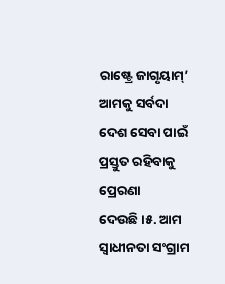ରାଷ୍ଟ୍ରେ ଜାଗୃୟାମ୍’ ଆମକୁ ସର୍ବଦା ଦେଶ ସେବା ପାଇଁ ପ୍ରସ୍ତୁତ ରହିବାକୁ ପ୍ରେରଣା ଦେଉଛି।୫. ଆମ ସ୍ୱାଧୀନତା ସଂଗ୍ରାମ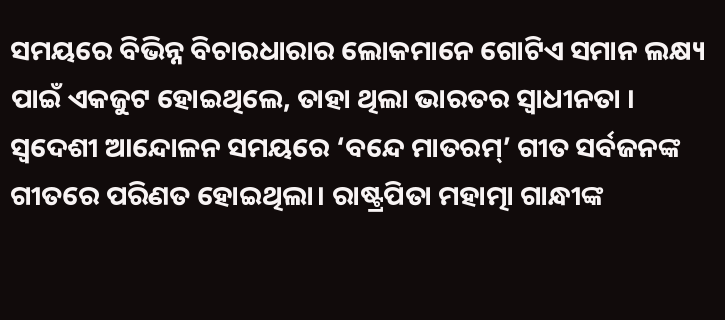ସମୟରେ ବିଭିନ୍ନ ବିଚାରଧାରାର ଲୋକମାନେ ଗୋଟିଏ ସମାନ ଲକ୍ଷ୍ୟ ପାଇଁ ଏକଜୁଟ ହୋଇଥିଲେ, ତାହା ଥିଲା ଭାରତର ସ୍ୱାଧୀନତା । ସ୍ୱଦେଶୀ ଆନ୍ଦୋଳନ ସମୟରେ ‘ବନ୍ଦେ ମାତରମ୍’ ଗୀତ ସର୍ବଜନଙ୍କ ଗୀତରେ ପରିଣତ ହୋଇଥିଲା। ରାଷ୍ଟ୍ରପିତା ମହାତ୍ମା ଗାନ୍ଧୀଙ୍କ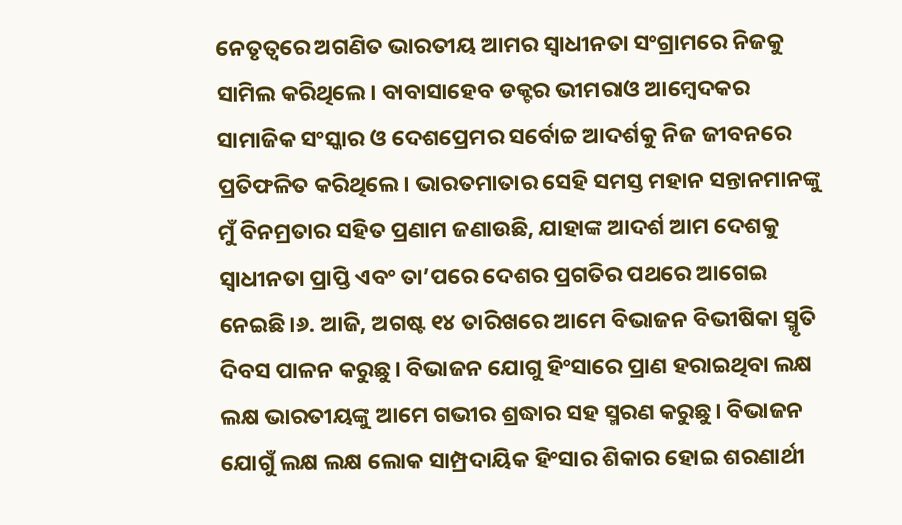ନେତୃତ୍ୱରେ ଅଗଣିତ ଭାରତୀୟ ଆମର ସ୍ୱାଧୀନତା ସଂଗ୍ରାମରେ ନିଜକୁ ସାମିଲ କରିଥିଲେ। ବାବାସାହେବ ଡକ୍ଟର ଭୀମରାଓ ଆମ୍ବେଦକର ସାମାଜିକ ସଂସ୍କାର ଓ ଦେଶପ୍ରେମର ସର୍ବୋଚ୍ଚ ଆଦର୍ଶକୁ ନିଜ ଜୀବନରେ ପ୍ରତିଫଳିତ କରିଥିଲେ। ଭାରତମାତାର ସେହି ସମସ୍ତ ମହାନ ସନ୍ତାନମାନଙ୍କୁ ମୁଁ ବିନମ୍ରତାର ସହିତ ପ୍ରଣାମ ଜଣାଉଛି, ଯାହାଙ୍କ ଆଦର୍ଶ ଆମ ଦେଶକୁ ସ୍ୱାଧୀନତା ପ୍ରାପ୍ତି ଏବଂ ତା’ପରେ ଦେଶର ପ୍ରଗତିର ପଥରେ ଆଗେଇ ନେଇଛି।୬. ଆଜି, ଅଗଷ୍ଟ ୧୪ ତାରିଖରେ ଆମେ ବିଭାଜନ ବିଭୀଷିକା ସ୍ମୃତି ଦିବସ ପାଳନ କରୁଛୁ। ବିଭାଜନ ଯୋଗୁ ହିଂସାରେ ପ୍ରାଣ ହରାଇଥିବା ଲକ୍ଷ ଲକ୍ଷ ଭାରତୀୟଙ୍କୁ ଆମେ ଗଭୀର ଶ୍ରଦ୍ଧାର ସହ ସ୍ମରଣ କରୁଛୁ। ବିଭାଜନ ଯୋଗୁଁ ଲକ୍ଷ ଲକ୍ଷ ଲୋକ ସାମ୍ପ୍ରଦାୟିକ ହିଂସାର ଶିକାର ହୋଇ ଶରଣାର୍ଥୀ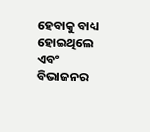ହେବାକୁ ବାଧ୍ୟ ହୋଇଥିଲେ ଏବଂ ବିଭାଜନର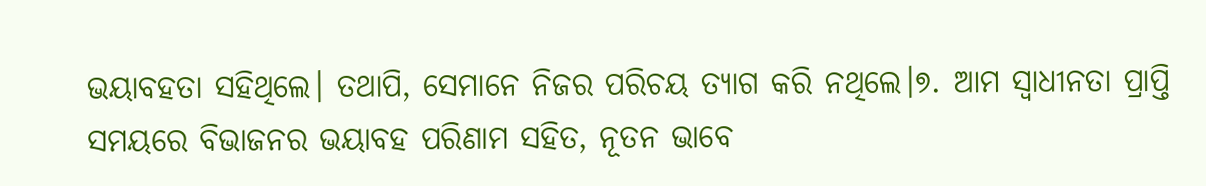ଭୟାବହତା ସହିଥିଲେ। ତଥାପି, ସେମାନେ ନିଜର ପରିଚୟ ତ୍ୟାଗ କରି ନଥିଲେ।୭. ଆମ ସ୍ୱାଧୀନତା ପ୍ରାପ୍ତି ସମୟରେ ବିଭାଜନର ଭୟାବହ ପରିଣାମ ସହିତ, ନୂତନ ଭାବେ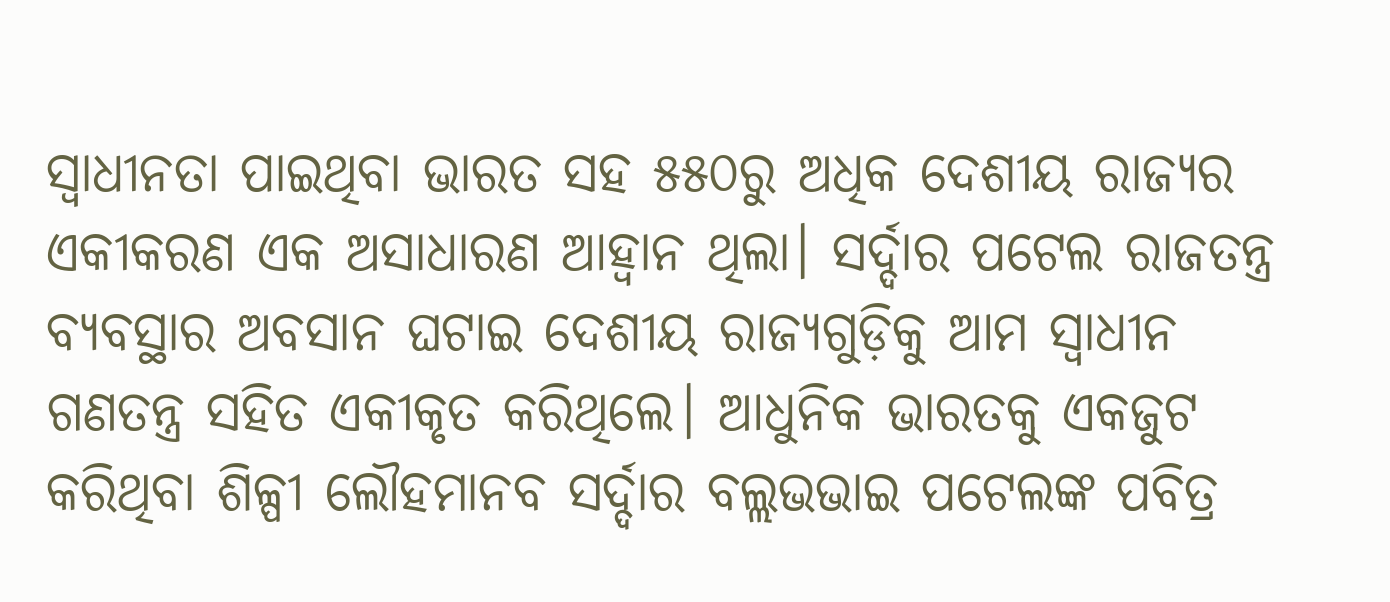ସ୍ବାଧୀନତା ପାଇଥିବା ଭାରତ ସହ ୫୫୦ରୁ ଅଧିକ ଦେଶୀୟ ରାଜ୍ୟର ଏକୀକରଣ ଏକ ଅସାଧାରଣ ଆହ୍ୱାନ ଥିଲା। ସର୍ଦ୍ଦାର ପଟେଲ ରାଜତନ୍ତ୍ର ବ୍ୟବସ୍ଥାର ଅବସାନ ଘଟାଇ ଦେଶୀୟ ରାଜ୍ୟଗୁଡ଼ିକୁ ଆମ ସ୍ୱାଧୀନ ଗଣତନ୍ତ୍ର ସହିତ ଏକୀକୃତ କରିଥିଲେ। ଆଧୁନିକ ଭାରତକୁ ଏକଜୁଟ କରିଥିବା ଶିଳ୍ପୀ ଲୌହମାନବ ସର୍ଦ୍ଦାର ବଲ୍ଲଭଭାଇ ପଟେଲଙ୍କ ପବିତ୍ର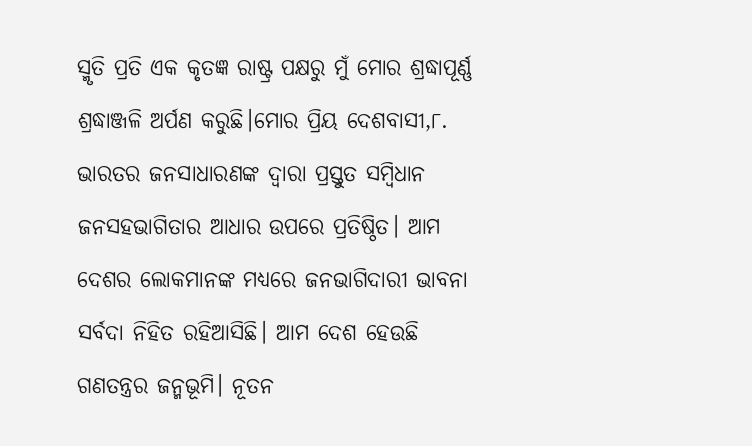ସ୍ମୃତି ପ୍ରତି ଏକ କୃତଜ୍ଞ ରାଷ୍ଟ୍ର ପକ୍ଷରୁ ମୁଁ ମୋର ଶ୍ରଦ୍ଧାପୂର୍ଣ୍ଣ ଶ୍ରଦ୍ଧାଞ୍ଜଳି ଅର୍ପଣ କରୁଛି।ମୋର ପ୍ରିୟ ଦେଶବାସୀ,୮. ଭାରତର ଜନସାଧାରଣଙ୍କ ଦ୍ୱାରା ପ୍ରସ୍ତୁତ ସମ୍ବିଧାନ ଜନସହଭାଗିତାର ଆଧାର ଉପରେ ପ୍ରତିଷ୍ଠିତ। ଆମ ଦେଶର ଲୋକମାନଙ୍କ ମଧ୍ୟରେ ଜନଭାଗିଦାରୀ ଭାବନା ସର୍ବଦା ନିହିତ ରହିଆସିଛି। ଆମ ଦେଶ ହେଉଛି ଗଣତନ୍ତ୍ରର ଜନ୍ମଭୂମି। ନୂତନ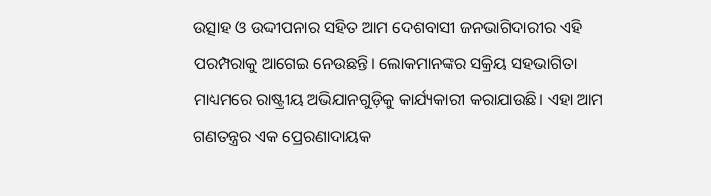ଉତ୍ସାହ ଓ ଉଦ୍ଦୀପନାର ସହିତ ଆମ ଦେଶବାସୀ ଜନଭାଗିଦାରୀର ଏହି ପରମ୍ପରାକୁ ଆଗେଇ ନେଉଛନ୍ତି। ଲୋକମାନଙ୍କର ସକ୍ରିୟ ସହଭାଗିତା ମାଧ୍ୟମରେ ରାଷ୍ଟ୍ରୀୟ ଅଭିଯାନଗୁଡ଼ିକୁ କାର୍ଯ୍ୟକାରୀ କରାଯାଉଛି। ଏହା ଆମ ଗଣତନ୍ତ୍ରର ଏକ ପ୍ରେରଣାଦାୟକ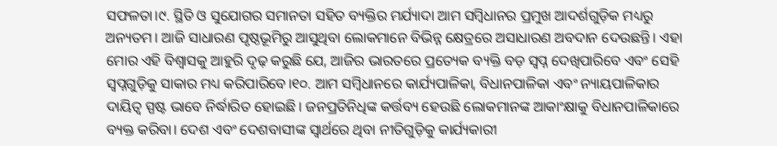ସଫଳତା।୯. ସ୍ଥିତି ଓ ସୁଯୋଗର ସମାନତା ସହିତ ବ୍ୟକ୍ତିର ମର୍ଯ୍ୟାଦା ଆମ ସମ୍ବିଧାନର ପ୍ରମୁଖ ଆଦର୍ଶଗୁଡ଼ିକ ମଧ୍ୟରୁ ଅନ୍ୟତମ। ଆଜି ସାଧାରଣ ପୃଷ୍ଠଭୂମିରୁ ଆସୁଥିବା ଲୋକମାନେ ବିଭିନ୍ନ କ୍ଷେତ୍ରରେ ଅସାଧାରଣ ଅବଦାନ ଦେଉଛନ୍ତି। ଏହା ମୋର ଏହି ବିଶ୍ୱାସକୁ ଆହୁରି ଦୃଢ଼ କରୁଛି ଯେ, ଆଜିର ଭାରତରେ ପ୍ରତ୍ୟେକ ବ୍ୟକ୍ତି ବଡ଼ ସ୍ୱପ୍ନ ଦେଖିପାରିବେ ଏବଂ ସେହି ସ୍ୱପ୍ନଗୁଡ଼ିକୁ ସାକାର ମଧ୍ୟ କରିପାରିବେ।୧୦. ଆମ ସମ୍ବିଧାନରେ କାର୍ଯ୍ୟପାଳିକା, ବିଧାନପାଳିକା ଏବଂ ନ୍ୟାୟପାଳିକାର ଦାୟିତ୍ୱ ସ୍ପଷ୍ଟ ଭାବେ ନିର୍ଦ୍ଧାରିତ ହୋଇଛି। ଜନପ୍ରତିନିଧିଙ୍କ କର୍ତ୍ତବ୍ୟ ହେଉଛି ଲୋକମାନଙ୍କ ଆକାଂକ୍ଷାକୁ ବିଧାନପାଳିକାରେ ବ୍ୟକ୍ତ କରିବା। ଦେଶ ଏବଂ ଦେଶବାସୀଙ୍କ ସ୍ୱାର୍ଥରେ ଥିବା ନୀତିଗୁଡ଼ିକୁ କାର୍ଯ୍ୟକାରୀ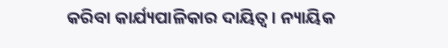କରିବା କାର୍ଯ୍ୟପାଳିକାର ଦାୟିତ୍ୱ। ନ୍ୟାୟିକ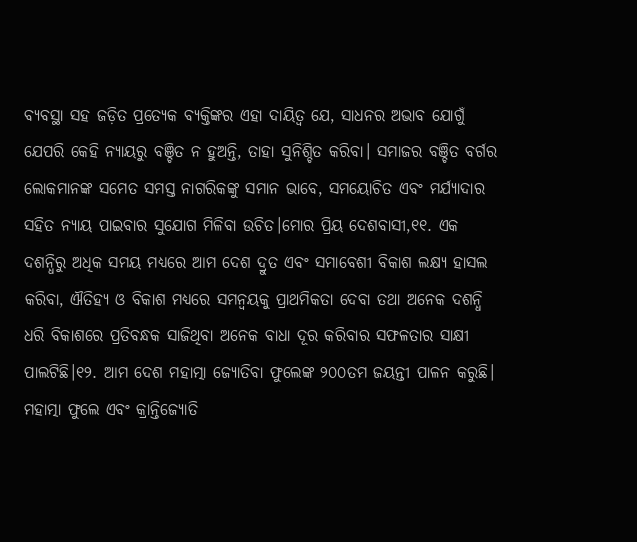ବ୍ୟବସ୍ଥା ସହ ଜଡ଼ିତ ପ୍ରତ୍ୟେକ ବ୍ୟକ୍ତିଙ୍କର ଏହା ଦାୟିତ୍ୱ ଯେ, ସାଧନର ଅଭାବ ଯୋଗୁଁ ଯେପରି କେହି ନ୍ୟାୟରୁ ବଞ୍ଚିତ ନ ହୁଅନ୍ତି, ତାହା ସୁନିଶ୍ଚିତ କରିବା। ସମାଜର ବଞ୍ଚିତ ବର୍ଗର ଲୋକମାନଙ୍କ ସମେତ ସମସ୍ତ ନାଗରିକଙ୍କୁ ସମାନ ଭାବେ, ସମୟୋଚିତ ଏବଂ ମର୍ଯ୍ୟାଦାର ସହିତ ନ୍ୟାୟ ପାଇବାର ସୁଯୋଗ ମିଳିବା ଉଚିତ।ମୋର ପ୍ରିୟ ଦେଶବାସୀ,୧୧. ଏକ ଦଶନ୍ଧିରୁ ଅଧିକ ସମୟ ମଧ୍ୟରେ ଆମ ଦେଶ ଦ୍ରୁତ ଏବଂ ସମାବେଶୀ ବିକାଶ ଲକ୍ଷ୍ୟ ହାସଲ କରିବା, ଐତିହ୍ୟ ଓ ବିକାଶ ମଧ୍ୟରେ ସମନ୍ୱୟକୁ ପ୍ରାଥମିକତା ଦେବା ତଥା ଅନେକ ଦଶନ୍ଧି ଧରି ବିକାଶରେ ପ୍ରତିବନ୍ଧକ ସାଜିଥିବା ଅନେକ ବାଧା ଦୂର କରିବାର ସଫଳତାର ସାକ୍ଷୀ ପାଲଟିଛି।୧୨. ଆମ ଦେଶ ମହାତ୍ମା ଜ୍ୟୋତିବା ଫୁଲେଙ୍କ ୨୦୦ତମ ଜୟନ୍ତୀ ପାଳନ କରୁଛି। ମହାତ୍ମା ଫୁଲେ ଏବଂ କ୍ରାନ୍ତିଜ୍ୟୋତି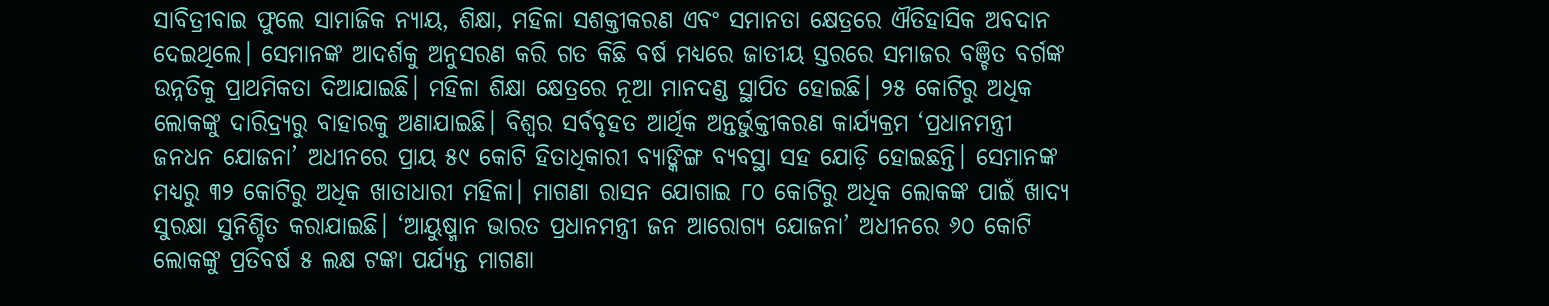ସାବିତ୍ରୀବାଇ ଫୁଲେ ସାମାଜିକ ନ୍ୟାୟ, ଶିକ୍ଷା, ମହିଳା ସଶକ୍ତୀକରଣ ଏବଂ ସମାନତା କ୍ଷେତ୍ରରେ ଐତିହାସିକ ଅବଦାନ ଦେଇଥିଲେ। ସେମାନଙ୍କ ଆଦର୍ଶକୁ ଅନୁସରଣ କରି ଗତ କିଛି ବର୍ଷ ମଧ୍ୟରେ ଜାତୀୟ ସ୍ତରରେ ସମାଜର ବଞ୍ଚିତ ବର୍ଗଙ୍କ ଉନ୍ନତିକୁ ପ୍ରାଥମିକତା ଦିଆଯାଇଛି। ମହିଳା ଶିକ୍ଷା କ୍ଷେତ୍ରରେ ନୂଆ ମାନଦଣ୍ଡ ସ୍ଥାପିତ ହୋଇଛି। ୨୫ କୋଟିରୁ ଅଧିକ ଲୋକଙ୍କୁ ଦାରିଦ୍ର୍ୟରୁ ବାହାରକୁ ଅଣାଯାଇଛି। ବିଶ୍ୱର ସର୍ବବୃହତ ଆର୍ଥିକ ଅନ୍ତର୍ଭୁକ୍ତୀକରଣ କାର୍ଯ୍ୟକ୍ରମ ‘ପ୍ରଧାନମନ୍ତ୍ରୀ ଜନଧନ ଯୋଜନା’ ଅଧୀନରେ ପ୍ରାୟ ୫୯ କୋଟି ହିତାଧିକାରୀ ବ୍ୟାଙ୍କିଙ୍ଗ ବ୍ୟବସ୍ଥା ସହ ଯୋଡ଼ି ହୋଇଛନ୍ତି। ସେମାନଙ୍କ ମଧ୍ୟରୁ ୩୨ କୋଟିରୁ ଅଧିକ ଖାତାଧାରୀ ମହିଳା। ମାଗଣା ରାସନ ଯୋଗାଇ ୮୦ କୋଟିରୁ ଅଧିକ ଲୋକଙ୍କ ପାଇଁ ଖାଦ୍ୟ ସୁରକ୍ଷା ସୁନିଶ୍ଚିତ କରାଯାଇଛି। ‘ଆୟୁଷ୍ମାନ ଭାରତ ପ୍ରଧାନମନ୍ତ୍ରୀ ଜନ ଆରୋଗ୍ୟ ଯୋଜନା’ ଅଧୀନରେ ୬୦ କୋଟି ଲୋକଙ୍କୁ ପ୍ରତିବର୍ଷ ୫ ଲକ୍ଷ ଟଙ୍କା ପର୍ଯ୍ୟନ୍ତ ମାଗଣା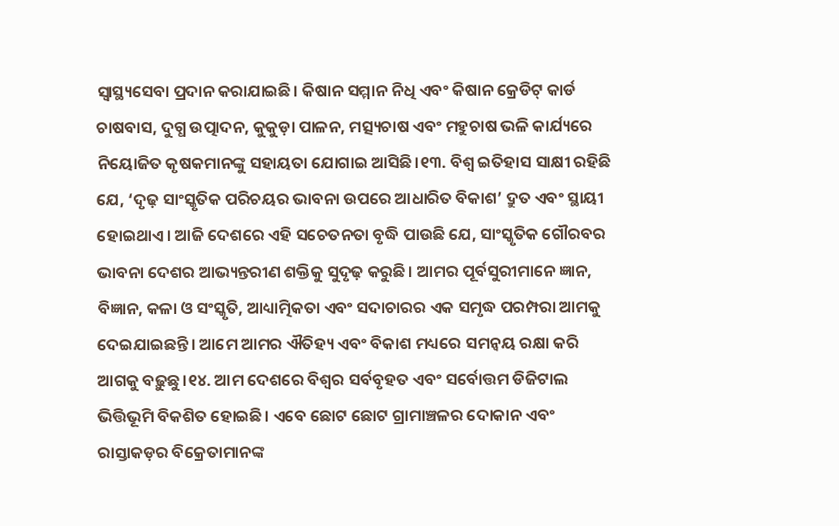ସ୍ୱାସ୍ଥ୍ୟସେବା ପ୍ରଦାନ କରାଯାଇଛି। କିଷାନ ସମ୍ମାନ ନିଧି ଏବଂ କିଷାନ କ୍ରେଡିଟ୍ କାର୍ଡ ଚାଷବାସ, ଦୁଗ୍ଧ ଉତ୍ପାଦନ, କୁକୁଡ଼ା ପାଳନ, ମତ୍ସ୍ୟଚାଷ ଏବଂ ମହୁଚାଷ ଭଳି କାର୍ଯ୍ୟରେ ନିୟୋଜିତ କୃଷକମାନଙ୍କୁ ସହାୟତା ଯୋଗାଇ ଆସିଛି।୧୩. ବିଶ୍ୱ ଇତିହାସ ସାକ୍ଷୀ ରହିଛି ଯେ, ‘ଦୃଢ଼ ସାଂସ୍କୃତିକ ପରିଚୟର ଭାବନା ଉପରେ ଆଧାରିତ ବିକାଶ’ ଦ୍ରୁତ ଏବଂ ସ୍ଥାୟୀ ହୋଇଥାଏ। ଆଜି ଦେଶରେ ଏହି ସଚେତନତା ବୃଦ୍ଧି ପାଉଛି ଯେ, ସାଂସ୍କୃତିକ ଗୌରବର ଭାବନା ଦେଶର ଆଭ୍ୟନ୍ତରୀଣ ଶକ୍ତିକୁ ସୁଦୃଢ଼ କରୁଛି। ଆମର ପୂର୍ବସୁରୀମାନେ ଜ୍ଞାନ, ବିଜ୍ଞାନ, କଳା ଓ ସଂସ୍କୃତି, ଆଧ୍ୟାତ୍ମିକତା ଏବଂ ସଦାଚାରର ଏକ ସମୃଦ୍ଧ ପରମ୍ପରା ଆମକୁ ଦେଇଯାଇଛନ୍ତି। ଆମେ ଆମର ଐତିହ୍ୟ ଏବଂ ବିକାଶ ମଧ୍ୟରେ ସମନ୍ୱୟ ରକ୍ଷା କରି ଆଗକୁ ବଢ଼ୁଛୁ।୧୪. ଆମ ଦେଶରେ ବିଶ୍ୱର ସର୍ବବୃହତ ଏବଂ ସର୍ବୋତ୍ତମ ଡିଜିଟାଲ ଭିତ୍ତିଭୂମି ବିକଶିତ ହୋଇଛି। ଏବେ ଛୋଟ ଛୋଟ ଗ୍ରାମାଞ୍ଚଳର ଦୋକାନ ଏବଂ ରାସ୍ତାକଡ଼ର ବିକ୍ରେତାମାନଙ୍କ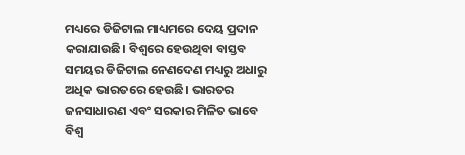ମଧ୍ୟରେ ଡିଜିଟାଲ ମାଧ୍ୟମରେ ଦେୟ ପ୍ରଦାନ କରାଯାଉଛି। ବିଶ୍ୱରେ ହେଉଥିବା ବାସ୍ତବ ସମୟର ଡିଜିଟାଲ ନେଣଦେଣ ମଧ୍ୟରୁ ଅଧାରୁ ଅଧିକ ଭାରତରେ ହେଉଛି। ଭାରତର ଜନସାଧାରଣ ଏବଂ ସରକାର ମିଳିତ ଭାବେ ବିଶ୍ୱ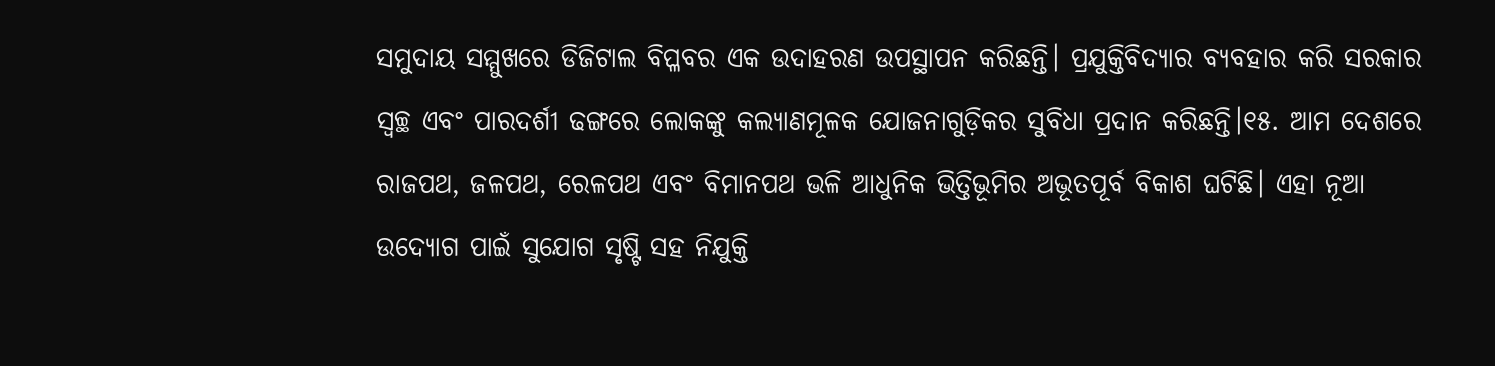ସମୁଦାୟ ସମ୍ମୁଖରେ ଡିଜିଟାଲ ବିପ୍ଳବର ଏକ ଉଦାହରଣ ଉପସ୍ଥାପନ କରିଛନ୍ତି। ପ୍ରଯୁକ୍ତିବିଦ୍ୟାର ବ୍ୟବହାର କରି ସରକାର ସ୍ୱଚ୍ଛ ଏବଂ ପାରଦର୍ଶୀ ଢଙ୍ଗରେ ଲୋକଙ୍କୁ କଲ୍ୟାଣମୂଳକ ଯୋଜନାଗୁଡ଼ିକର ସୁବିଧା ପ୍ରଦାନ କରିଛନ୍ତି।୧୫. ଆମ ଦେଶରେ ରାଜପଥ, ଜଳପଥ, ରେଳପଥ ଏବଂ ବିମାନପଥ ଭଳି ଆଧୁନିକ ଭିତ୍ତିଭୂମିର ଅଭୂତପୂର୍ବ ବିକାଶ ଘଟିଛି। ଏହା ନୂଆ ଉଦ୍ୟୋଗ ପାଇଁ ସୁଯୋଗ ସୃଷ୍ଟି ସହ ନିଯୁକ୍ତି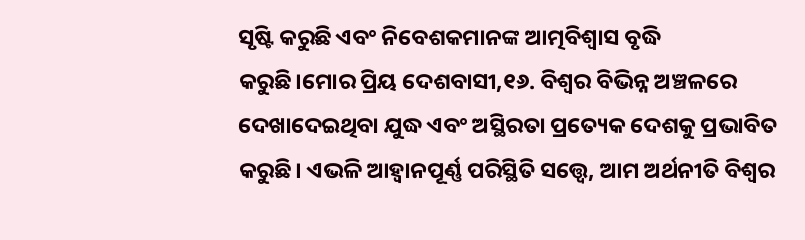ସୃଷ୍ଟି କରୁଛି ଏବଂ ନିବେଶକମାନଙ୍କ ଆତ୍ମବିଶ୍ୱାସ ବୃଦ୍ଧି କରୁଛି।ମୋର ପ୍ରିୟ ଦେଶବାସୀ,୧୬. ବିଶ୍ୱର ବିଭିନ୍ନ ଅଞ୍ଚଳରେ ଦେଖାଦେଇଥିବା ଯୁଦ୍ଧ ଏବଂ ଅସ୍ଥିରତା ପ୍ରତ୍ୟେକ ଦେଶକୁ ପ୍ରଭାବିତ କରୁଛି। ଏଭଳି ଆହ୍ୱାନପୂର୍ଣ୍ଣ ପରିସ୍ଥିତି ସତ୍ତ୍ୱେ, ଆମ ଅର୍ଥନୀତି ବିଶ୍ୱର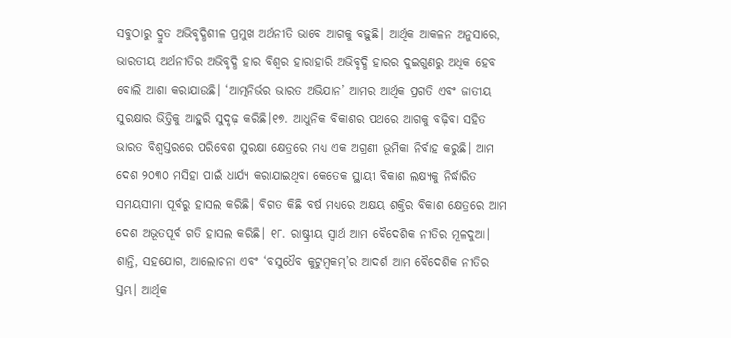ସବୁଠାରୁ ଦ୍ରୁତ ଅଭିବୃଦ୍ଧିଶୀଳ ପ୍ରମୁଖ ଅର୍ଥନୀତି ଭାବେ ଆଗକୁ ବଢ଼ୁଛି। ଆର୍ଥିକ ଆକଳନ ଅନୁସାରେ, ଭାରତୀୟ ଅର୍ଥନୀତିର ଅଭିବୃଦ୍ଧି ହାର ବିଶ୍ୱର ହାରାହାରି ଅଭିବୃଦ୍ଧି ହାରର ଦୁଇଗୁଣରୁ ଅଧିକ ହେବ ବୋଲି ଆଶା କରାଯାଉଛି। ‘ଆତ୍ମନିର୍ଭର ଭାରତ ଅଭିଯାନ’ ଆମର ଆର୍ଥିକ ପ୍ରଗତି ଏବଂ ଜାତୀୟ ସୁରକ୍ଷାର ଭିତ୍ତିକୁ ଆହୁରି ସୁଦୃଢ଼ କରିଛି।୧୭. ଆଧୁନିକ ବିକାଶର ପଥରେ ଆଗକୁ ବଢ଼ିବା ସହିତ ଭାରତ ବିଶ୍ୱସ୍ତରରେ ପରିବେଶ ସୁରକ୍ଷା କ୍ଷେତ୍ରରେ ମଧ୍ୟ ଏକ ଅଗ୍ରଣୀ ଭୂମିକା ନିର୍ବାହ କରୁଛି। ଆମ ଦେଶ ୨୦୩୦ ମସିହା ପାଇଁ ଧାର୍ଯ୍ୟ କରାଯାଇଥିବା କେତେକ ସ୍ଥାୟୀ ବିକାଶ ଲକ୍ଷ୍ୟକୁ ନିର୍ଦ୍ଧାରିତ ସମୟସୀମା ପୂର୍ବରୁ ହାସଲ କରିଛି। ବିଗତ କିଛି ବର୍ଷ ମଧ୍ୟରେ ଅକ୍ଷୟ ଶକ୍ତିର ବିକାଶ କ୍ଷେତ୍ରରେ ଆମ ଦେଶ ଅଭୂତପୂର୍ବ ଗତି ହାସଲ କରିଛି। ୧୮. ରାଷ୍ଟ୍ରୀୟ ସ୍ୱାର୍ଥ ଆମ ବୈଦେଶିକ ନୀତିର ମୂଳଦୁଆ। ଶାନ୍ତି, ସହଯୋଗ, ଆଲୋଚନା ଏବଂ ‘ବସୁଧୈବ କୁଟୁମ୍ବକମ୍’ର ଆଦର୍ଶ ଆମ ବୈଦେଶିକ ନୀତିର ସ୍ତମ୍ଭ। ଆର୍ଥିକ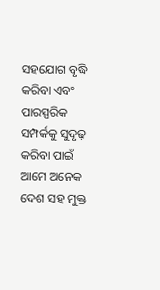ସହଯୋଗ ବୃଦ୍ଧି କରିବା ଏବଂ ପାରସ୍ପରିକ ସମ୍ପର୍କକୁ ସୁଦୃଢ଼ କରିବା ପାଇଁ ଆମେ ଅନେକ ଦେଶ ସହ ମୁକ୍ତ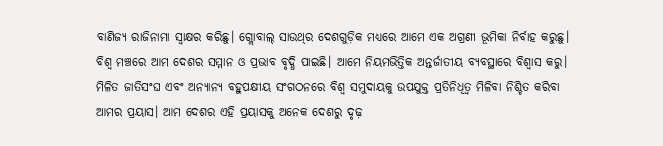ବାଣିଜ୍ୟ ରାଜିନାମା ସ୍ବାକ୍ଷର କରିଛୁ। ଗ୍ଲୋବାଲ୍ ସାଉଥ୍‌ର ଦେଶଗୁଡ଼ିକ ମଧ୍ୟରେ ଆମେ ଏକ ଅଗ୍ରଣୀ ଭୂମିକା ନିର୍ବାହ କରୁଛୁ। ବିଶ୍ୱ ମଞ୍ଚରେ ଆମ ଦେଶର ସମ୍ମାନ ଓ ପ୍ରଭାବ ବୃଦ୍ଧି ପାଇଛି। ଆମେ ନିୟମଭିତ୍ତିକ ଅନ୍ତର୍ଜାତୀୟ ବ୍ୟବସ୍ଥାରେ ବିଶ୍ୱାସ କରୁ। ମିଳିତ ଜାତିସଂଘ ଏବଂ ଅନ୍ୟାନ୍ୟ ବହୁପକ୍ଷୀୟ ସଂଗଠନରେ ବିଶ୍ୱ ସମୁଦାୟକୁ ଉପଯୁକ୍ତ ପ୍ରତିନିଧିତ୍ୱ ମିଳିବା ନିଶ୍ଚିତ କରିବା ଆମର ପ୍ରୟାସ। ଆମ ଦେଶର ଏହି ପ୍ରୟାସକୁ ଅନେକ ଦେଶରୁ ଦୃଢ଼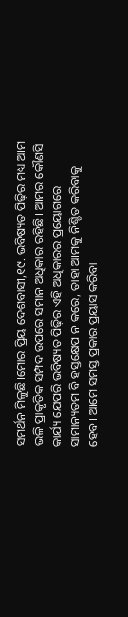ସମର୍ଥନ ମିଳୁଛି।ମୋର ପ୍ରିୟ ଦେଶବାସୀ,୧୯. ଭବିଷ୍ୟତ ପିଢ଼ିର ମଧ୍ୟ ଆମ ଭଳି ପ୍ରାକୃତିକ ସମ୍ପଦ ଉପରେ ସମାନ ଅଧିକାର ରହିଛି। ଆମର କୌଣସି କାର୍ଯ୍ୟ ଯେପରି ଭବିଷ୍ୟତ ପିଢ଼ିର ଏହି ଅଧିକାରର ପ୍ରୟୋଗରେ ସାମାନ୍ୟତମ ବି ହସ୍ତକ୍ଷେପ ନ କରେ, ତାହା ଆମକୁ ନିଶ୍ଚିତ କରିବାକୁ ହେବ। ଆମେ ସମସ୍ତ ପ୍ରକାର ପ୍ରୟାସ କରିବା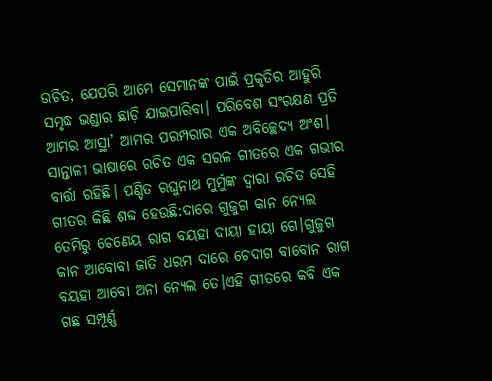ଉଚିତ, ଯେପରି ଆମେ ସେମାନଙ୍କ ପାଇଁ ପ୍ରକୃତିର ଆହୁରି ସମୃଦ୍ଧ ଭଣ୍ଡାର ଛାଡ଼ି ଯାଇପାରିବା। ପରିବେଶ ସଂରକ୍ଷଣ ପ୍ରତି ଆମର ଆସ୍ଥା’ ଆମର ପରମ୍ପରାର ଏକ ଅବିଚ୍ଛେଦ୍ୟ ଅଂଶ। ସାନ୍ତାଳୀ ଭାଷାରେ ରଚିତ ଏକ ସରଳ ଗୀତରେ ଏକ ଗଭୀର ବାର୍ତ୍ତା ରହିଛି। ପଣ୍ଡିତ ରଘୁନାଥ ମୁର୍ମୁଙ୍କ ଦ୍ୱାରା ରଚିତ ସେହି ଗୀତର କିଛି ଶବ୍ଦ ହେଉଛି:ଦାରେ ଗୁଜୁଗ କାନ ନ୍ୟେଲ ତେମିରୁ ଚେଣେୟ ରାଗ ବୟହା ଦାୟା ହାୟା ଗେ।ଗୁଜୁଗ କାନ ଆବୋବା ଜାତି ଧରମ ଦାରେ ଚେଦାଗ ବାବୋନ ରାଗ ବୟହା ଆବୋ ଅନା ନ୍ୟେଲ ତେ।ଏହି ଗୀତରେ କବି ଏକ ଗଛ ସମ୍ପୂର୍ଣ୍ଣ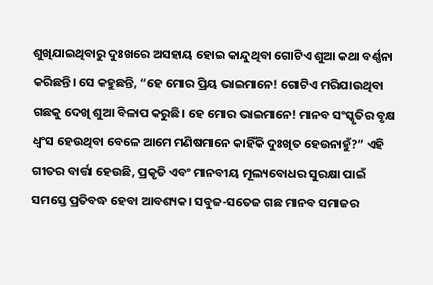ଶୁଖିଯାଇଥିବାରୁ ଦୁଃଖରେ ଅସହାୟ ହୋଇ କାନ୍ଦୁଥିବା ଗୋଟିଏ ଶୁଆ କଥା ବର୍ଣ୍ଣନା କରିଛନ୍ତି। ସେ କହୁଛନ୍ତି, “ହେ ମୋର ପ୍ରିୟ ଭାଇମାନେ! ଗୋଟିଏ ମରିଯାଉଥିବା ଗଛକୁ ଦେଖି ଶୁଆ ବିଳାପ କରୁଛି। ହେ ମୋର ଭାଇମାନେ! ମାନବ ସଂସ୍କୃତିର ବୃକ୍ଷ ଧ୍ୱଂସ ହେଉଥିବା ବେଳେ ଆମେ ମଣିଷମାନେ କାହିଁକି ଦୁଃଖିତ ହେଉନାହୁଁ?” ଏହି ଗୀତର ବାର୍ତ୍ତା ହେଉଛି, ପ୍ରକୃତି ଏବଂ ମାନବୀୟ ମୂଲ୍ୟବୋଧର ସୁରକ୍ଷା ପାଇଁ ସମସ୍ତେ ପ୍ରତିବଦ୍ଧ ହେବା ଆବଶ୍ୟକ। ସବୁଜ-ସତେଜ ଗଛ ମାନବ ସମାଜର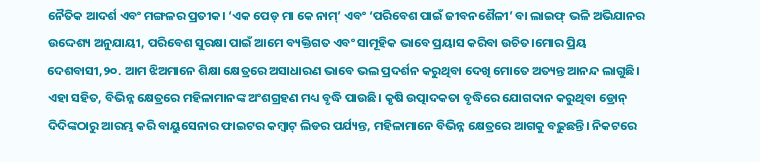ନୈତିକ ଆଦର୍ଶ ଏବଂ ମଙ୍ଗଳର ପ୍ରତୀକ। ‘ଏକ ପେଡ୍ ମା କେ ନାମ୍’ ଏବଂ ‘ପରିବେଶ ପାଇଁ ଜୀବନଶୈଳୀ’ ବା ଲାଇଫ୍‌ ଭଳି ଅଭିଯାନର ଉଦ୍ଦେଶ୍ୟ ଅନୁଯାୟୀ, ପରିବେଶ ସୁରକ୍ଷା ପାଇଁ ଆମେ ବ୍ୟକ୍ତିଗତ ଏବଂ ସାମୂହିକ ଭାବେ ପ୍ରୟାସ କରିବା ଉଚିତ।ମୋର ପ୍ରିୟ ଦେଶବାସୀ,୨୦. ଆମ ଝିଅମାନେ ଶିକ୍ଷା କ୍ଷେତ୍ରରେ ଅସାଧାରଣ ଭାବେ ଭଲ ପ୍ରଦର୍ଶନ କରୁଥିବା ଦେଖି ମୋତେ ଅତ୍ୟନ୍ତ ଆନନ୍ଦ ଲାଗୁଛି। ଏହା ସହିତ, ବିଭିନ୍ନ କ୍ଷେତ୍ରରେ ମହିଳାମାନଙ୍କ ଅଂଶଗ୍ରହଣ ମଧ୍ୟ ବୃଦ୍ଧି ପାଉଛି। କୃଷି ଉତ୍ପାଦକତା ବୃଦ୍ଧିରେ ଯୋଗଦାନ କରୁଥିବା ଡ୍ରୋନ୍ ଦିଦିଙ୍କଠାରୁ ଆରମ୍ଭ କରି ବାୟୁସେନାର ଫାଇଟର କମ୍ବାଟ୍ ଲିଡର ପର୍ଯ୍ୟନ୍ତ, ମହିଳାମାନେ ବିଭିନ୍ନ କ୍ଷେତ୍ରରେ ଆଗକୁ ବଢ଼ୁଛନ୍ତି। ନିକଟରେ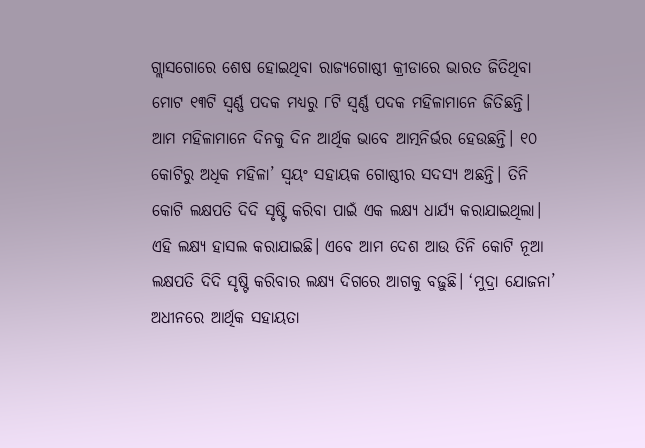ଗ୍ଲାସଗୋରେ ଶେଷ ହୋଇଥିବା ରାଜ୍ୟଗୋଷ୍ଠୀ କ୍ରୀଡାରେ ଭାରତ ଜିତିଥିବା ମୋଟ ୧୩ଟି ସ୍ୱର୍ଣ୍ଣ ପଦକ ମଧ୍ୟରୁ ୮ଟି ସ୍ୱର୍ଣ୍ଣ ପଦକ ମହିଳାମାନେ ଜିତିଛନ୍ତି। ଆମ ମହିଳାମାନେ ଦିନକୁ ଦିନ ଆର୍ଥିକ ଭାବେ ଆତ୍ମନିର୍ଭର ହେଉଛନ୍ତି। ୧୦ କୋଟିରୁ ଅଧିକ ମହିଳା’ ସ୍ୱୟଂ ସହାୟକ ଗୋଷ୍ଠୀର ସଦସ୍ୟ ଅଛନ୍ତି। ତିନି କୋଟି ଲକ୍ଷପତି ଦିଦି ସୃଷ୍ଟି କରିବା ପାଇଁ ଏକ ଲକ୍ଷ୍ୟ ଧାର୍ଯ୍ୟ କରାଯାଇଥିଲା। ଏହି ଲକ୍ଷ୍ୟ ହାସଲ କରାଯାଇଛି। ଏବେ ଆମ ଦେଶ ଆଉ ତିନି କୋଟି ନୂଆ ଲକ୍ଷପତି ଦିଦି ସୃଷ୍ଟି କରିବାର ଲକ୍ଷ୍ୟ ଦିଗରେ ଆଗକୁ ବଢ଼ୁଛି। ‘ମୁଦ୍ରା ଯୋଜନା’ ଅଧୀନରେ ଆର୍ଥିକ ସହାୟତା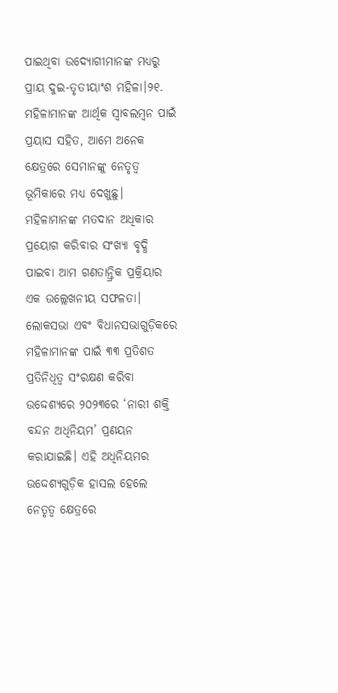ପାଇଥିବା ଉଦ୍ୟୋଗୀମାନଙ୍କ ମଧ୍ୟରୁ ପ୍ରାୟ ଦୁଇ-ତୃତୀୟାଂଶ ମହିଳା।୨୧. ମହିଳାମାନଙ୍କ ଆର୍ଥିକ ସ୍ୱାବଲମ୍ବନ ପାଇଁ ପ୍ରୟାସ ସହିତ, ଆମେ ଅନେକ କ୍ଷେତ୍ରରେ ସେମାନଙ୍କୁ ନେତୃତ୍ୱ ଭୂମିକାରେ ମଧ୍ୟ ଦେଖୁଛୁ। ମହିଳାମାନଙ୍କ ମତଦାନ ଅଧିକାର ପ୍ରୟୋଗ କରିବାର ସଂଖ୍ୟା ବୃଦ୍ଧି ପାଇବା ଆମ ଗଣତାନ୍ତ୍ରିକ ପ୍ରକ୍ରିୟାର ଏକ ଉଲ୍ଲେଖନୀୟ ସଫଳତା। ଲୋକସଭା ଏବଂ ବିଧାନସଭାଗୁଡ଼ିକରେ ମହିଳାମାନଙ୍କ ପାଇଁ ୩୩ ପ୍ରତିଶତ ପ୍ରତିନିଧିତ୍ୱ ସଂରକ୍ଷଣ କରିବା ଉଦ୍ଦେଶ୍ୟରେ ୨୦୨୩ରେ ‘ନାରୀ ଶକ୍ତି ବନ୍ଦନ ଅଧିନିୟମ’ ପ୍ରଣୟନ କରାଯାଇଛି। ଏହି ଅଧିନିୟମର ଉଦ୍ଦେଶ୍ୟଗୁଡ଼ିକ ହାସଲ ହେଲେ ନେତୃତ୍ୱ କ୍ଷେତ୍ରରେ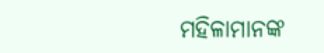ମହିଳାମାନଙ୍କ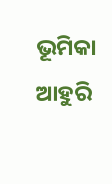ଭୂମିକା ଆହୁରି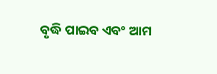ବୃଦ୍ଧି ପାଇବ ଏବଂ ଆମ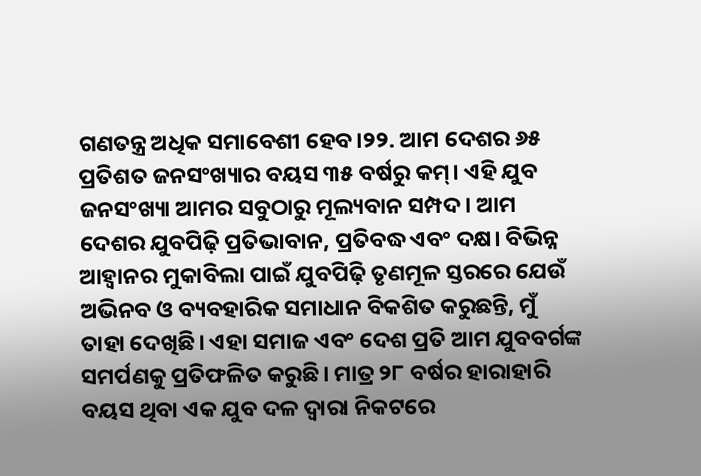ଗଣତନ୍ତ୍ର ଅଧିକ ସମାବେଶୀ ହେବ।୨୨. ଆମ ଦେଶର ୬୫ ପ୍ରତିଶତ ଜନସଂଖ୍ୟାର ବୟସ ୩୫ ବର୍ଷରୁ କମ୍। ଏହି ଯୁବ ଜନସଂଖ୍ୟା ଆମର ସବୁଠାରୁ ମୂଲ୍ୟବାନ ସମ୍ପଦ। ଆମ ଦେଶର ଯୁବପିଢ଼ି ପ୍ରତିଭାବାନ, ପ୍ରତିବଦ୍ଧ ଏବଂ ଦକ୍ଷ। ବିଭିନ୍ନ ଆହ୍ୱାନର ମୁକାବିଲା ପାଇଁ ଯୁବପିଢ଼ି ତୃଣମୂଳ ସ୍ତରରେ ଯେଉଁ ଅଭିନବ ଓ ବ୍ୟବହାରିକ ସମାଧାନ ବିକଶିତ କରୁଛନ୍ତି, ମୁଁ ତାହା ଦେଖିଛି। ଏହା ସମାଜ ଏବଂ ଦେଶ ପ୍ରତି ଆମ ଯୁବବର୍ଗଙ୍କ ସମର୍ପଣକୁ ପ୍ରତିଫଳିତ କରୁଛି। ମାତ୍ର ୨୮ ବର୍ଷର ହାରାହାରି ବୟସ ଥିବା ଏକ ଯୁବ ଦଳ ଦ୍ୱାରା ନିକଟରେ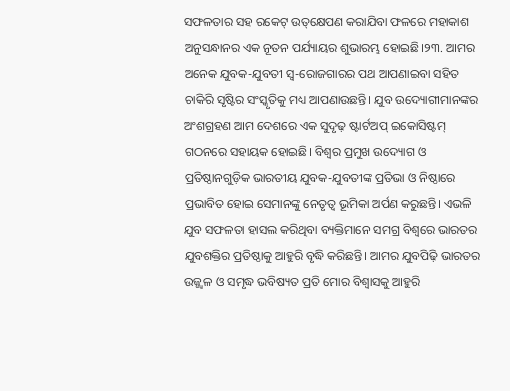ସଫଳତାର ସହ ରକେଟ୍‌ ଉତ୍‌କ୍ଷେପଣ କରାଯିବା ଫଳରେ ମହାକାଶ ଅନୁସନ୍ଧାନର ଏକ ନୂତନ ପର୍ଯ୍ୟାୟର ଶୁଭାରମ୍ଭ ହୋଇଛି।୨୩. ଆମର ଅନେକ ଯୁବକ-ଯୁବତୀ ସ୍ଵ-ରୋଜଗାରର ପଥ ଆପଣାଇବା ସହିତ ଚାକିରି ସୃଷ୍ଟିର ସଂସ୍କୃତିକୁ ମଧ୍ୟ ଆପଣାଉଛନ୍ତି। ଯୁବ ଉଦ୍ୟୋଗୀମାନଙ୍କର ଅଂଶଗ୍ରହଣ ଆମ ଦେଶରେ ଏକ ସୁଦୃଢ଼ ଷ୍ଟାର୍ଟଅପ୍ ଇକୋସିଷ୍ଟମ୍ ଗଠନରେ ସହାୟକ ହୋଇଛି। ବିଶ୍ୱର ପ୍ରମୁଖ ଉଦ୍ୟୋଗ ଓ ପ୍ରତିଷ୍ଠାନଗୁଡ଼ିକ ଭାରତୀୟ ଯୁବକ-ଯୁବତୀଙ୍କ ପ୍ରତିଭା ଓ ନିଷ୍ଠାରେ ପ୍ରଭାବିତ ହୋଇ ସେମାନଙ୍କୁ ନେତୃତ୍ୱ ଭୂମିକା ଅର୍ପଣ କରୁଛନ୍ତି। ଏଭଳି ଯୁବ ସଫଳତା ହାସଲ କରିଥିବା ବ୍ୟକ୍ତିମାନେ ସମଗ୍ର ବିଶ୍ୱରେ ଭାରତର ଯୁବଶକ୍ତିର ପ୍ରତିଷ୍ଠାକୁ ଆହୁରି ବୃଦ୍ଧି କରିଛନ୍ତି। ଆମର ଯୁବପିଢ଼ି ଭାରତର ଉଜ୍ଜ୍ୱଳ ଓ ସମୃଦ୍ଧ ଭବିଷ୍ୟତ ପ୍ରତି ମୋର ବିଶ୍ୱାସକୁ ଆହୁରି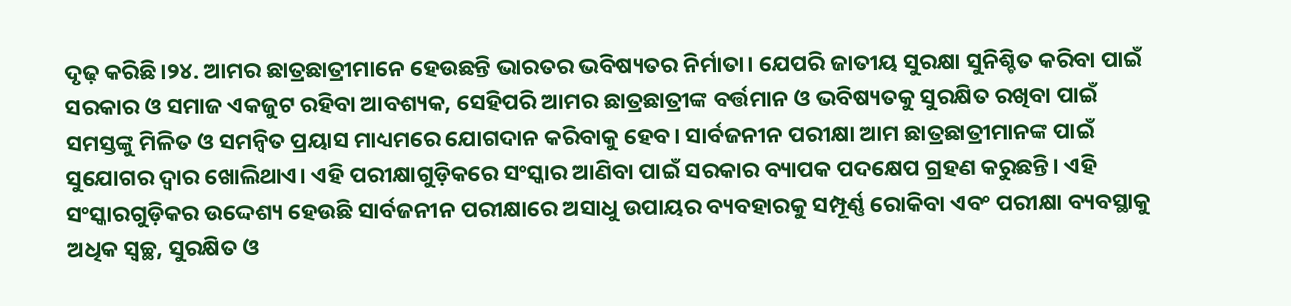ଦୃଢ଼ କରିଛି।୨୪. ଆମର ଛାତ୍ରଛାତ୍ରୀମାନେ ହେଉଛନ୍ତି ଭାରତର ଭବିଷ୍ୟତର ନିର୍ମାତା। ଯେପରି ଜାତୀୟ ସୁରକ୍ଷା ସୁନିଶ୍ଚିତ କରିବା ପାଇଁ ସରକାର ଓ ସମାଜ ଏକଜୁଟ ରହିବା ଆବଶ୍ୟକ, ସେହିପରି ଆମର ଛାତ୍ରଛାତ୍ରୀଙ୍କ ବର୍ତ୍ତମାନ ଓ ଭବିଷ୍ୟତକୁ ସୁରକ୍ଷିତ ରଖିବା ପାଇଁ ସମସ୍ତଙ୍କୁ ମିଳିତ ଓ ସମନ୍ୱିତ ପ୍ରୟାସ ମାଧ୍ୟମରେ ଯୋଗଦାନ କରିବାକୁ ହେବ। ସାର୍ବଜନୀନ ପରୀକ୍ଷା ଆମ ଛାତ୍ରଛାତ୍ରୀମାନଙ୍କ ପାଇଁ ସୁଯୋଗର ଦ୍ୱାର ଖୋଲିଥାଏ। ଏହି ପରୀକ୍ଷାଗୁଡ଼ିକରେ ସଂସ୍କାର ଆଣିବା ପାଇଁ ସରକାର ବ୍ୟାପକ ପଦକ୍ଷେପ ଗ୍ରହଣ କରୁଛନ୍ତି। ଏହି ସଂସ୍କାରଗୁଡ଼ିକର ଉଦ୍ଦେଶ୍ୟ ହେଉଛି ସାର୍ବଜନୀନ ପରୀକ୍ଷାରେ ଅସାଧୁ ଉପାୟର ବ୍ୟବହାରକୁ ସମ୍ପୂର୍ଣ୍ଣ ରୋକିବା ଏବଂ ପରୀକ୍ଷା ବ୍ୟବସ୍ଥାକୁ ଅଧିକ ସ୍ୱଚ୍ଛ, ସୁରକ୍ଷିତ ଓ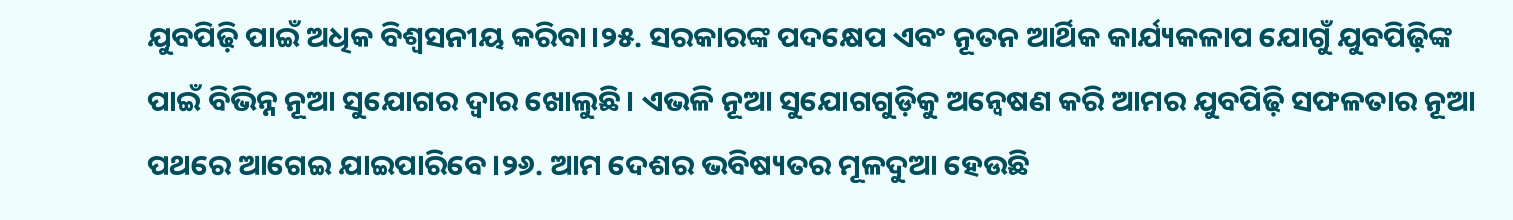ଯୁବପିଢ଼ି ପାଇଁ ଅଧିକ ବିଶ୍ୱସନୀୟ କରିବା।୨୫. ସରକାରଙ୍କ ପଦକ୍ଷେପ ଏବଂ ନୂତନ ଆର୍ଥିକ କାର୍ଯ୍ୟକଳାପ ଯୋଗୁଁ ଯୁବପିଢ଼ିଙ୍କ ପାଇଁ ବିଭିନ୍ନ ନୂଆ ସୁଯୋଗର ଦ୍ୱାର ଖୋଲୁଛି। ଏଭଳି ନୂଆ ସୁଯୋଗଗୁଡ଼ିକୁ ଅନ୍ୱେଷଣ କରି ଆମର ଯୁବପିଢ଼ି ସଫଳତାର ନୂଆ ପଥରେ ଆଗେଇ ଯାଇପାରିବେ।୨୬. ଆମ ଦେଶର ଭବିଷ୍ୟତର ମୂଳଦୁଆ ହେଉଛି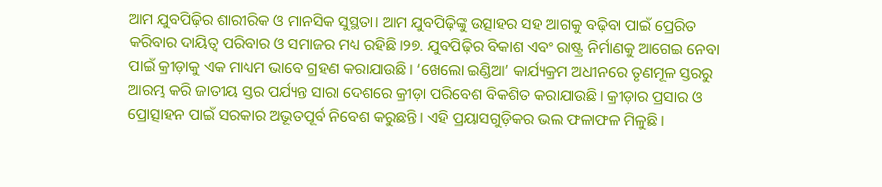ଆମ ଯୁବପିଢ଼ିର ଶାରୀରିକ ଓ ମାନସିକ ସୁସ୍ଥତା। ଆମ ଯୁବପିଢ଼ିଙ୍କୁ ଉତ୍ସାହର ସହ ଆଗକୁ ବଢ଼ିବା ପାଇଁ ପ୍ରେରିତ କରିବାର ଦାୟିତ୍ୱ ପରିବାର ଓ ସମାଜର ମଧ୍ୟ ରହିଛି।୨୭. ଯୁବପିଢ଼ିର ବିକାଶ ଏବଂ ରାଷ୍ଟ୍ର ନିର୍ମାଣକୁ ଆଗେଇ ନେବା ପାଇଁ କ୍ରୀଡ଼ାକୁ ଏକ ମାଧ୍ୟମ ଭାବେ ଗ୍ରହଣ କରାଯାଉଛି। ‘ଖେଲୋ ଇଣ୍ଡିଆ’ କାର୍ଯ୍ୟକ୍ରମ ଅଧୀନରେ ତୃଣମୂଳ ସ୍ତରରୁ ଆରମ୍ଭ କରି ଜାତୀୟ ସ୍ତର ପର୍ଯ୍ୟନ୍ତ ସାରା ଦେଶରେ କ୍ରୀଡ଼ା ପରିବେଶ ବିକଶିତ କରାଯାଉଛି। କ୍ରୀଡ଼ାର ପ୍ରସାର ଓ ପ୍ରୋତ୍ସାହନ ପାଇଁ ସରକାର ଅଭୂତପୂର୍ବ ନିବେଶ କରୁଛନ୍ତି। ଏହି ପ୍ରୟାସଗୁଡ଼ିକର ଭଲ ଫଳାଫଳ ମିଳୁଛି।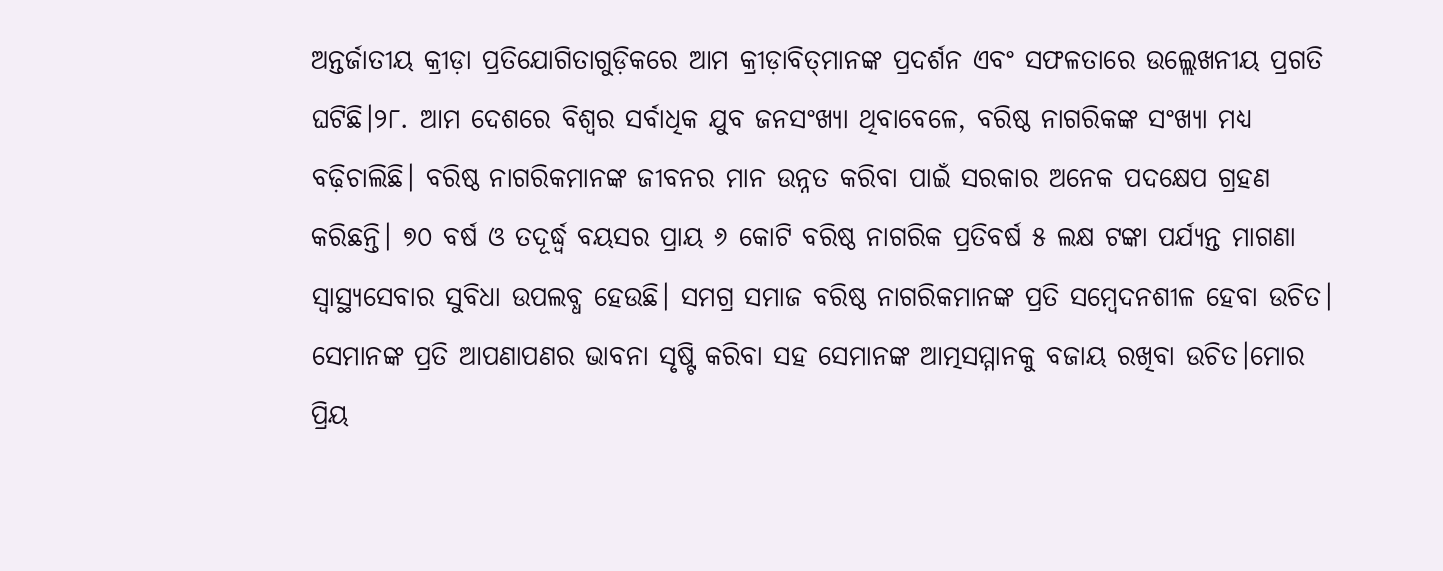ଅନ୍ତର୍ଜାତୀୟ କ୍ରୀଡ଼ା ପ୍ରତିଯୋଗିତାଗୁଡ଼ିକରେ ଆମ କ୍ରୀଡ଼ାବିତ୍‌ମାନଙ୍କ ପ୍ରଦର୍ଶନ ଏବଂ ସଫଳତାରେ ଉଲ୍ଲେଖନୀୟ ପ୍ରଗତି ଘଟିଛି।୨୮. ଆମ ଦେଶରେ ବିଶ୍ୱର ସର୍ବାଧିକ ଯୁବ ଜନସଂଖ୍ୟା ଥିବାବେଳେ, ବରିଷ୍ଠ ନାଗରିକଙ୍କ ସଂଖ୍ୟା ମଧ୍ୟ ବଢ଼ିଚାଲିଛି। ବରିଷ୍ଠ ନାଗରିକମାନଙ୍କ ଜୀବନର ମାନ ଉନ୍ନତ କରିବା ପାଇଁ ସରକାର ଅନେକ ପଦକ୍ଷେପ ଗ୍ରହଣ କରିଛନ୍ତି। ୭୦ ବର୍ଷ ଓ ତଦୂର୍ଦ୍ଧ୍ୱ ବୟସର ପ୍ରାୟ ୬ କୋଟି ବରିଷ୍ଠ ନାଗରିକ ପ୍ରତିବର୍ଷ ୫ ଲକ୍ଷ ଟଙ୍କା ପର୍ଯ୍ୟନ୍ତ ମାଗଣା ସ୍ୱାସ୍ଥ୍ୟସେବାର ସୁବିଧା ଉପଲବ୍ଧ ହେଉଛି। ସମଗ୍ର ସମାଜ ବରିଷ୍ଠ ନାଗରିକମାନଙ୍କ ପ୍ରତି ସମ୍ବେଦନଶୀଳ ହେବା ଉଚିତ। ସେମାନଙ୍କ ପ୍ରତି ଆପଣାପଣର ଭାବନା ସୃଷ୍ଟି କରିବା ସହ ସେମାନଙ୍କ ଆତ୍ମସମ୍ମାନକୁ ବଜାୟ ରଖିବା ଉଚିତ।ମୋର ପ୍ରିୟ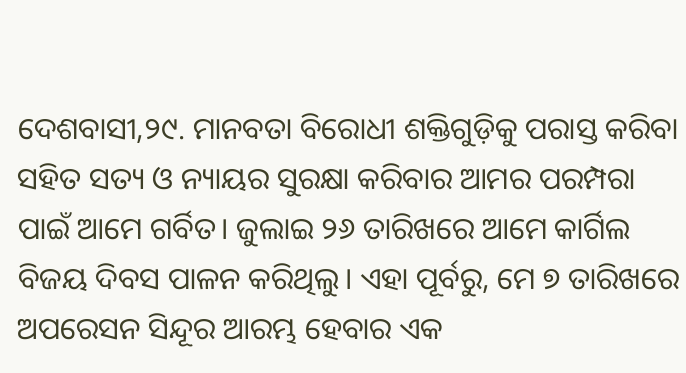ଦେଶବାସୀ,୨୯. ମାନବତା ବିରୋଧୀ ଶକ୍ତିଗୁଡ଼ିକୁ ପରାସ୍ତ କରିବା ସହିତ ସତ୍ୟ ଓ ନ୍ୟାୟର ସୁରକ୍ଷା କରିବାର ଆମର ପରମ୍ପରା ପାଇଁ ଆମେ ଗର୍ବିତ। ଜୁଲାଇ ୨୬ ତାରିଖରେ ଆମେ କାର୍ଗିଲ ବିଜୟ ଦିବସ ପାଳନ କରିଥିଲୁ। ଏହା ପୂର୍ବରୁ, ମେ ୭ ତାରିଖରେ ଅପରେସନ ସିନ୍ଦୂର ଆରମ୍ଭ ହେବାର ଏକ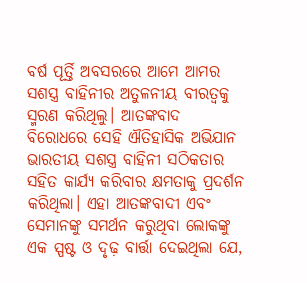ବର୍ଷ ପୂର୍ତ୍ତି ଅବସରରେ ଆମେ ଆମର ସଶସ୍ତ୍ର ବାହିନୀର ଅତୁଳନୀୟ ବୀରତ୍ୱକୁ ସ୍ମରଣ କରିଥିଲୁ। ଆତଙ୍କବାଦ ବିରୋଧରେ ସେହି ଐତିହାସିକ ଅଭିଯାନ ଭାରତୀୟ ସଶସ୍ତ୍ର ବାହିନୀ ସଠିକତାର ସହିତ କାର୍ଯ୍ୟ କରିବାର କ୍ଷମତାକୁ ପ୍ରଦର୍ଶନ କରିଥିଲା। ଏହା ଆତଙ୍କବାଦୀ ଏବଂ ସେମାନଙ୍କୁ ସମର୍ଥନ କରୁଥିବା ଲୋକଙ୍କୁ ଏକ ସ୍ପଷ୍ଟ ଓ ଦୃଢ଼ ବାର୍ତ୍ତା ଦେଇଥିଲା ଯେ,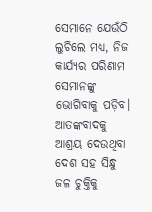ସେମାନେ ଯେଉଁଠି ଲୁଚିଲେ ମଧ୍ୟ, ନିଜ କାର୍ଯ୍ୟର ପରିଣାମ ସେମାନଙ୍କୁ ଭୋଗିବାକୁ ପଡ଼ିବ। ଆତଙ୍କବାଦକୁ ଆଶ୍ରୟ ଦେଉଥିବା ଦେଶ ସହ ସିନ୍ଧୁ ଜଳ ଚୁକ୍ତିକୁ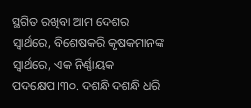ସ୍ଥଗିତ ରଖିବା ଆମ ଦେଶର ସ୍ୱାର୍ଥରେ, ବିଶେଷକରି କୃଷକମାନଙ୍କ ସ୍ୱାର୍ଥରେ, ଏକ ନିର୍ଣ୍ଣାୟକ ପଦକ୍ଷେପ।୩୦. ଦଶନ୍ଧି ଦଶନ୍ଧି ଧରି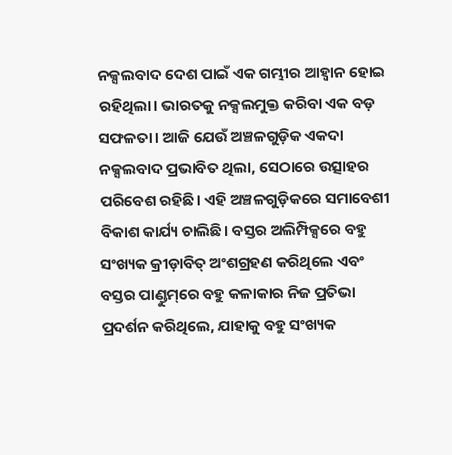ନକ୍ସଲବାଦ ଦେଶ ପାଇଁ ଏକ ଗମ୍ଭୀର ଆହ୍ୱାନ ହୋଇ ରହିଥିଲା। ଭାରତକୁ ନକ୍ସଲମୁକ୍ତ କରିବା ଏକ ବଡ଼ ସଫଳତା। ଆଜି ଯେଉଁ ଅଞ୍ଚଳଗୁଡ଼ିକ ଏକଦା ନକ୍ସଲବାଦ ପ୍ରଭାବିତ ଥିଲା, ସେଠାରେ ଉତ୍ସାହର ପରିବେଶ ରହିଛି। ଏହି ଅଞ୍ଚଳଗୁଡ଼ିକରେ ସମାବେଶୀ ବିକାଶ କାର୍ଯ୍ୟ ଚାଲିଛି। ବସ୍ତର ଅଲିମ୍ପିକ୍ସରେ ବହୁ ସଂଖ୍ୟକ କ୍ରୀଡ଼ାବିତ୍ ଅଂଶଗ୍ରହଣ କରିଥିଲେ ଏବଂ ବସ୍ତର ପାଣ୍ଡୁମ୍‌ରେ ବହୁ କଳାକାର ନିଜ ପ୍ରତିଭା ପ୍ରଦର୍ଶନ କରିଥିଲେ, ଯାହାକୁ ବହୁ ସଂଖ୍ୟକ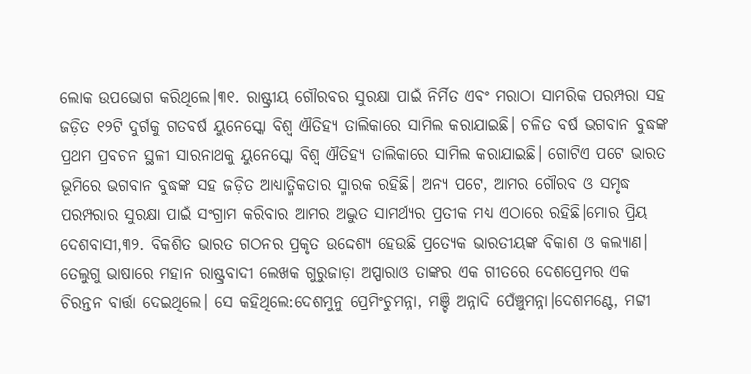ଲୋକ ଉପଭୋଗ କରିଥିଲେ।୩୧. ରାଷ୍ଟ୍ରୀୟ ଗୌରବର ସୁରକ୍ଷା ପାଇଁ ନିର୍ମିତ ଏବଂ ମରାଠା ସାମରିକ ପରମ୍ପରା ସହ ଜଡ଼ିତ ୧୨ଟି ଦୁର୍ଗକୁ ଗତବର୍ଷ ୟୁନେସ୍କୋ ବିଶ୍ୱ ଐତିହ୍ୟ ତାଲିକାରେ ସାମିଲ କରାଯାଇଛି। ଚଳିତ ବର୍ଷ ଭଗବାନ ବୁଦ୍ଧଙ୍କ ପ୍ରଥମ ପ୍ରବଚନ ସ୍ଥଳୀ ସାରନାଥକୁ ୟୁନେସ୍କୋ ବିଶ୍ୱ ଐତିହ୍ୟ ତାଲିକାରେ ସାମିଲ କରାଯାଇଛି। ଗୋଟିଏ ପଟେ ଭାରତ ଭୂମିରେ ଭଗବାନ ବୁଦ୍ଧଙ୍କ ସହ ଜଡ଼ିତ ଆଧ୍ୟାତ୍ମିକତାର ସ୍ମାରକ ରହିଛି। ଅନ୍ୟ ପଟେ, ଆମର ଗୌରବ ଓ ସମୃଦ୍ଧ ପରମ୍ପରାର ସୁରକ୍ଷା ପାଇଁ ସଂଗ୍ରାମ କରିବାର ଆମର ଅଦ୍ଭୁତ ସାମର୍ଥ୍ୟର ପ୍ରତୀକ ମଧ୍ୟ ଏଠାରେ ରହିଛି।ମୋର ପ୍ରିୟ ଦେଶବାସୀ,୩୨. ବିକଶିତ ଭାରତ ଗଠନର ପ୍ରକୃତ ଉଦ୍ଦେଶ୍ୟ ହେଉଛି ପ୍ରତ୍ୟେକ ଭାରତୀୟଙ୍କ ବିକାଶ ଓ କଲ୍ୟାଣ। ତେଲୁଗୁ ଭାଷାରେ ମହାନ ରାଷ୍ଟ୍ରବାଦୀ ଲେଖକ ଗୁରୁଜାଡ଼ା ଅପ୍ପାରାଓ ତାଙ୍କର ଏକ ଗୀତରେ ଦେଶପ୍ରେମର ଏକ ଚିରନ୍ତନ ବାର୍ତ୍ତା ଦେଇଥିଲେ। ସେ କହିଥିଲେ:ଦେଶମୁନୁ ପ୍ରେମିଂଚୁମନ୍ନା, ମଞ୍ଚି ଅନ୍ନାଦି ପେଁଞ୍ଚୁମନ୍ନା।ଦେଶମଣ୍ଟେ, ମଟ୍ଟୀ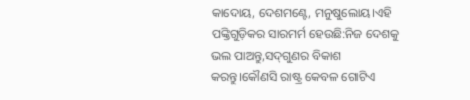କାଦୋୟ, ଦେଶମଣ୍ଟେ, ମନୁଷୁଲୋୟ।ଏହି ପଙ୍କ୍ତିଗୁଡ଼ିକର ସାରମର୍ମ ହେଉଛି:ନିଜ ଦେଶକୁ ଭଲ ପାଅନ୍ତୁ,ସଦ୍‌ଗୁଣର ବିକାଶ କରନ୍ତୁ।କୌଣସି ରାଷ୍ଟ୍ର କେବଳ ଗୋଟିଏ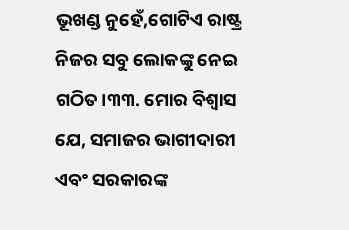ଭୂଖଣ୍ଡ ନୁହେଁ,ଗୋଟିଏ ରାଷ୍ଟ୍ର ନିଜର ସବୁ ଲୋକଙ୍କୁ ନେଇ ଗଠିତ।୩୩. ମୋର ବିଶ୍ୱାସ ଯେ, ସମାଜର ଭାଗୀଦାରୀ ଏବଂ ସରକାରଙ୍କ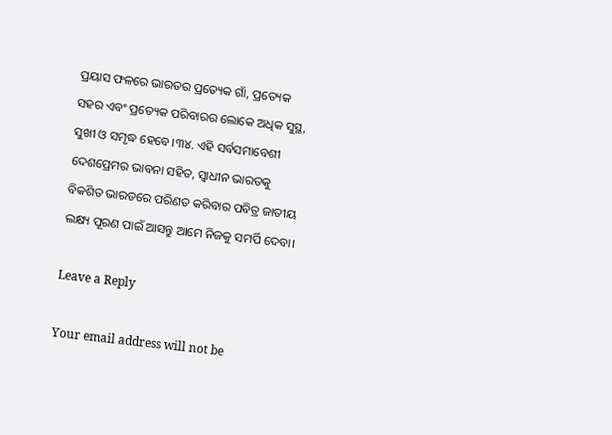ପ୍ରୟାସ ଫଳରେ ଭାରତର ପ୍ରତ୍ୟେକ ଗାଁ, ପ୍ରତ୍ୟେକ ସହର ଏବଂ ପ୍ରତ୍ୟେକ ପରିବାରର ଲୋକେ ଅଧିକ ସୁସ୍ଥ, ସୁଖୀ ଓ ସମୃଦ୍ଧ ହେବେ।୩୪. ଏହି ସର୍ବସମାବେଶୀ ଦେଶପ୍ରେମର ଭାବନା ସହିତ, ସ୍ୱାଧୀନ ଭାରତକୁ ବିକଶିତ ଭାରତରେ ପରିଣତ କରିବାର ପବିତ୍ର ଜାତୀୟ ଲକ୍ଷ୍ୟ ପୂରଣ ପାଇଁ ଆସନ୍ତୁ ଆମେ ନିଜକୁ ସମର୍ପି ଦେବା।

Leave a Reply

Your email address will not be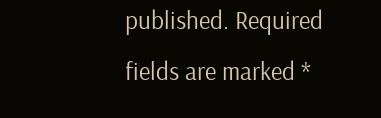published. Required fields are marked *